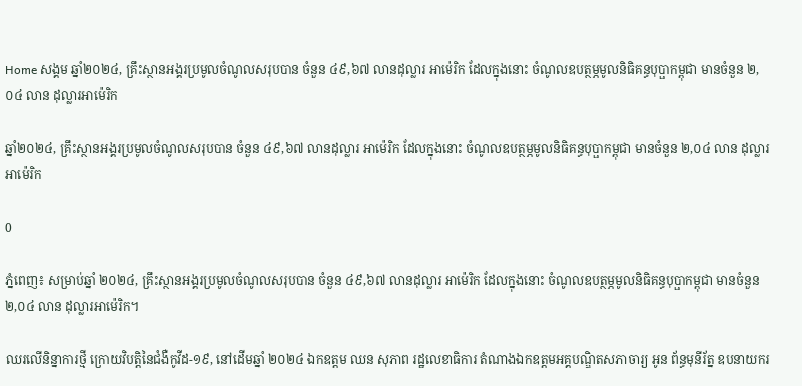Home សង្គម ឆ្នាំ២០២៤, គ្រឹះស្ថានអង្គរប្រមូលចំណូលសរុបបាន ចំនួន ៤៩,៦៧ លានដុល្លារ អាម៉េរិក ដែលក្នុងនោះ ចំណូលឧបត្ថម្ភមូលនិធិគន្ធបុប្ផាកម្ពុជា មានចំនួន ២,០៤ លាន ដុល្លារអាម៉េរិក

ឆ្នាំ២០២៤, គ្រឹះស្ថានអង្គរប្រមូលចំណូលសរុបបាន ចំនួន ៤៩,៦៧ លានដុល្លារ អាម៉េរិក ដែលក្នុងនោះ ចំណូលឧបត្ថម្ភមូលនិធិគន្ធបុប្ផាកម្ពុជា មានចំនួន ២,០៤ លាន ដុល្លារអាម៉េរិក

0

ភ្នំពេញ៖ សម្រាប់ឆ្នាំ ២០២៤, គ្រឹះស្ថានអង្គរប្រមូលចំណូលសរុបបាន ចំនួន ៤៩,៦៧ លានដុល្លារ អាម៉េរិក ដែលក្នុងនោះ ចំណូលឧបត្ថម្ភមូលនិធិគន្ធបុប្ផាកម្ពុជា មានចំនួន ២,០៤ លាន ដុល្លារអាម៉េរិក។

ឈរលើនិន្នាការថ្មី ក្រោយវិបត្តិនៃជំងឺកូវីដ-១៩, នៅដើមឆ្នាំ ២០២៤ ឯកឧត្ដម ឈន សុភាព រដ្ឋលេខាធិការ តំណាងឯកឧត្តមអគ្គបណ្ឌិតសភាចារ្យ អូន ព័ន្ធមុនីរ័ត្ន ឧបនាយករ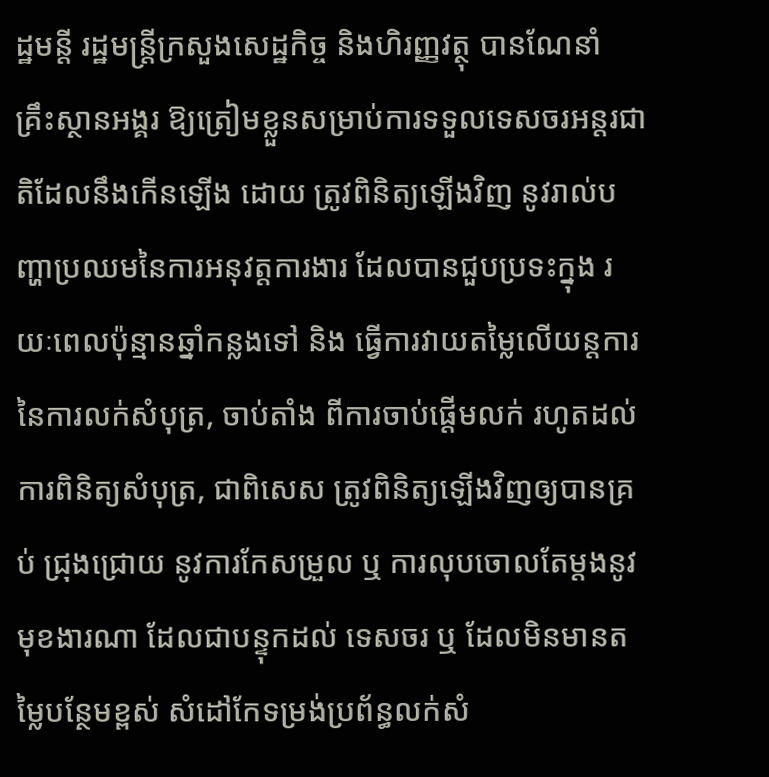ដ្ឋមន្តី រដ្ឋមន្ត្រីក្រសួងសេដ្ឋកិច្ច និងហិរញ្ញវត្ថុ បានណែនាំ គ្រឹះស្ថានអង្គរ ឱ្យត្រៀមខ្លួនសម្រាប់ការទទួលទេសចរអន្តរជាតិដែលនឹងកើនឡើង ដោយ ត្រូវពិនិត្យឡើងវិញ នូវរាល់បញ្ហាប្រឈមនៃការអនុវត្តការងារ ដែលបានជួបប្រទះក្នុង រយៈពេលប៉ុន្មានឆ្នាំកន្លងទៅ និង ធ្វើការវាយតម្លៃលើយន្តការនៃការលក់សំបុត្រ, ចាប់តាំង ពីការចាប់ផ្តើមលក់ រហូតដល់ការពិនិត្យសំបុត្រ, ជាពិសេស ត្រូវពិនិត្យឡើងវិញឲ្យបានគ្រប់ ជ្រុងជ្រោយ នូវការកែសម្រួល ឬ ការលុបចោលតែម្តងនូវមុខងារណា ដែលជាបន្ទុកដល់ ទេសចរ ឬ ដែលមិនមានតម្លៃបន្ថែមខ្ពស់ សំដៅកែទម្រង់ប្រព័ន្ធលក់សំ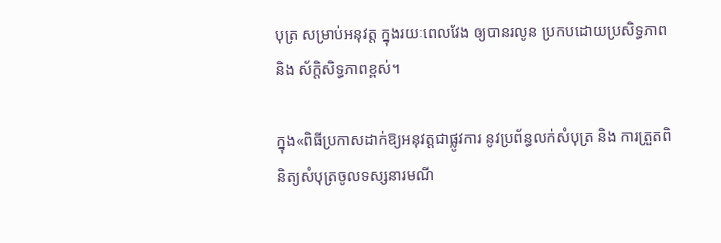បុត្រ សម្រាប់អនុវត្ត ក្នុងរយៈពេលវែង ឲ្យបានរលូន ប្រកបដោយប្រសិទ្ធភាព និង ស័ក្តិសិទ្ធភាពខ្ពស់។

ក្នុង«ពិធីប្រកាសដាក់ឱ្យអនុវត្តជាផ្លូវការ នូវប្រព័ន្ធលក់សំបុត្រ និង ការត្រួតពិនិត្យសំបុត្រចូលទស្សនារមណី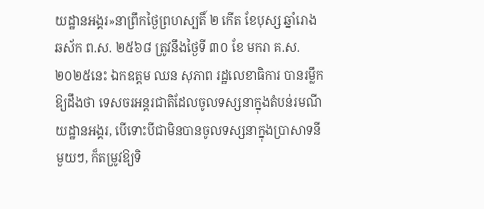យដ្ឋានអង្គរ»នាព្រឹកថ្ងៃព្រហស្បតិ៍ ២ កើត ខែបុស្ស ឆ្នាំរោង ឆស័ក ព.ស. ២៥៦៨ ត្រូវនឹងថ្ងៃទី ៣០ ខែ មករា គ.ស. ២០២៥នេះ ឯកឧត្ដម ឈន សុភាព រដ្ឋលេខាធិការ បានរម្លឹកឱ្យដឹងថា ទេសចរអន្តរជាតិដែលចូលទស្សនាក្នុងតំបន់រមណីយដ្ឋានអង្គរ, បើទោះបីជាមិនបានចូលទស្សនាក្នុងប្រាសាទនីមួយៗ, ក៏តម្រូវឱ្យទិ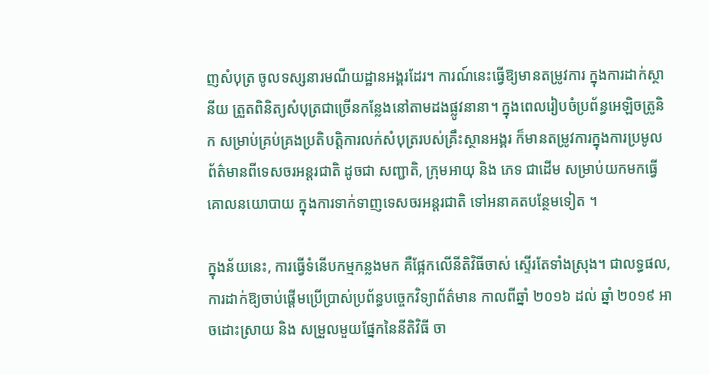ញសំបុត្រ ចូលទស្សនារមណីយដ្ឋានអង្គរដែរ។ ការណ៍នេះធ្វើឱ្យមានតម្រូវការ ក្នុងការដាក់ស្ថានីយ ត្រួតពិនិត្យសំបុត្រជាច្រើនកន្លែងនៅតាមដងផ្លូវនានា។ ក្នុងពេលរៀបចំប្រព័ន្ធអេឡិចត្រូនិក សម្រាប់គ្រប់គ្រងប្រតិបត្តិការលក់សំបុត្ររបស់គ្រឹះស្ថានអង្គរ ក៏មានតម្រូវការក្នុងការប្រមូលព័ត៌មានពីទេសចរអន្តរជាតិ ដូចជា សញ្ជាតិ, ក្រុមអាយុ និង ភេទ ជាដើម សម្រាប់យកមកធ្វើគោលនយោបាយ ក្នុងការទាក់ទាញទេសចរអន្តរជាតិ ទៅអនាគតបន្ថែមទៀត ។

ក្នុងន័យនេះ, ការធ្វើទំនើបកម្មកន្លងមក គឺផ្អែកលើនីតិវិធីចាស់ ស្ទើរតែទាំងស្រុង។ ជាលទ្ធផល, ការដាក់ឱ្យចាប់ផ្តើមប្រើប្រាស់ប្រព័ន្ធបច្ចេកវិទ្យាព័ត៌មាន កាលពីឆ្នាំ ២០១៦ ដល់ ឆ្នាំ ២០១៩ អាចដោះស្រាយ និង សម្រួលមួយផ្នែកនៃនីតិវិធី ចា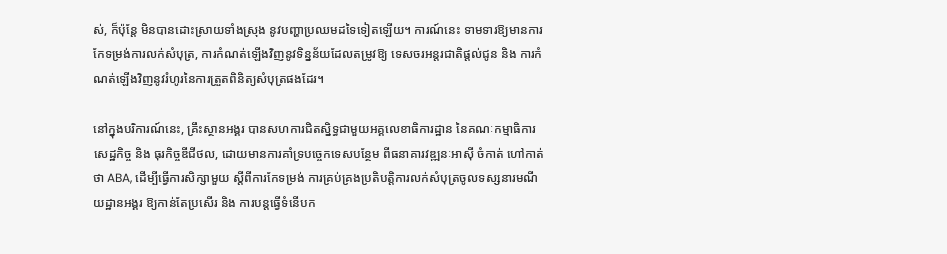ស់, ក៏ប៉ុន្តែ មិនបានដោះស្រាយទាំងស្រុង នូវបញ្ហាប្រឈមដទៃទៀតឡើយ។ ការណ៍នេះ ទាមទារឱ្យមានការកែទម្រង់ការលក់សំបុត្រ, ការកំណត់ឡើងវិញនូវទិន្នន័យដែលតម្រូវឱ្យ ទេសចរអន្តរជាតិផ្តល់ជូន និង ការកំណត់ឡើងវិញនូវរំហូរនៃការត្រួតពិនិត្យសំបុត្រផងដែរ។

នៅក្នុងបរិការណ៍នេះ, គ្រឹះស្ថានអង្គរ បានសហការជិតស្និទ្ធជាមួយអគ្គលេខាធិការដ្ឋាន នៃគណៈកម្មាធិការសេដ្ឋកិច្ច និង ធុរកិច្ចឌីជីថល, ដោយមានការគាំទ្របច្ចេកទេសបន្ថែម ពីធនាគារវឌ្ឍនៈអាស៊ី ចំកាត់ ហៅកាត់ថា ABA, ដើម្បីធ្វើការសិក្សាមួយ ស្តីពីការកែទម្រង់ ការគ្រប់គ្រងប្រតិបត្តិការលក់សំបុត្រចូលទស្សនារមណីយដ្ឋានអង្គរ ឱ្យកាន់តែប្រសើរ និង ការបន្តធ្វើទំនើបក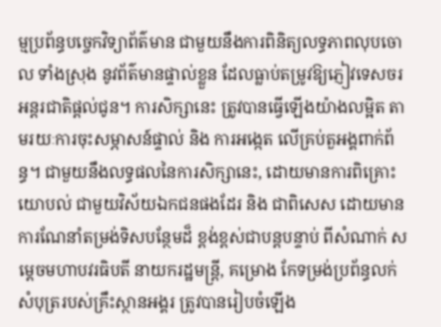ម្មប្រព័ន្ធបច្ចេកវិទ្យាព័ត៌មាន ជាមួយនឹងការពិនិត្យលទ្ធភាពលុបចោល ទាំងស្រុង នូវព័ត៌មានផ្ទាល់ខ្លួន ដែលធ្លាប់តម្រូវឱ្យភ្ញៀវទេសចរអន្តរជាតិផ្តល់ជូន។ ការសិក្សានេះ ត្រូវបានធ្វើឡើងយ៉ាងលម្អិត តាមរយៈការចុះសម្ភាសន៍ផ្ទាល់ និង ការអង្កេត លើគ្រប់តួអង្គពាក់ព័ន្ធ។ ជាមួយនឹងលទ្ធផលនៃការសិក្សានេះ, ដោយមានការពិគ្រោះយោបល់ ជាមួយវិស័យឯកជនផងដែរ និង ជាពិសេស ដោយមានការណែនាំតម្រង់ទិសបន្ថែមដ៏ ខ្ពង់ខ្ពស់ជាបន្តបន្ទាប់ ពីសំណាក់ សម្តេចមហាបវរធិបតី នាយករដ្ឋមន្ត្រី, គម្រោង កែទម្រង់ប្រព័ន្ធលក់សំបុត្ររបស់គ្រឹះស្ថានអង្គរ ត្រូវបានរៀបចំឡើង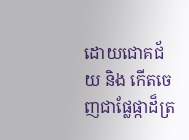ដោយជោគជ័យ និង កើតចេញជាផ្លែផ្កាដ៏ត្រ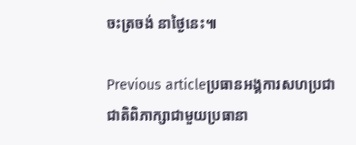ចះត្រចង់ នាថ្ងៃនេះ៕

Previous articleប្រធានអង្គការសហប្រជាជាតិពិភាក្សាជាមួយប្រធានា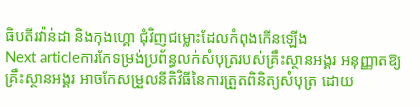ធិបតីរវ៉ាន់ដា និងកុងហ្គោ ជុំវិញជម្លោះដែលកំពុងកើនឡើង
Next articleការកែទម្រង់ប្រព័ន្ធលក់សំបុត្ររបស់គ្រឹះស្ថានអង្គរ អនុញ្ញាតឱ្យគ្រឹះស្ថានអង្គរ អាចកែសម្រួលនីតិវិធីនៃការត្រួតពិនិត្យសំបុត្រ ដោយ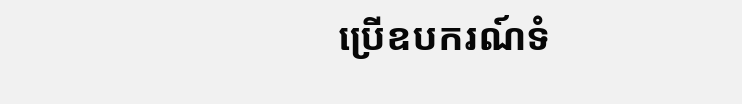ប្រើឧបករណ៍ទំ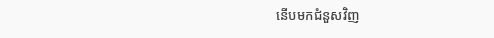នើបមកជំនួសវិញ